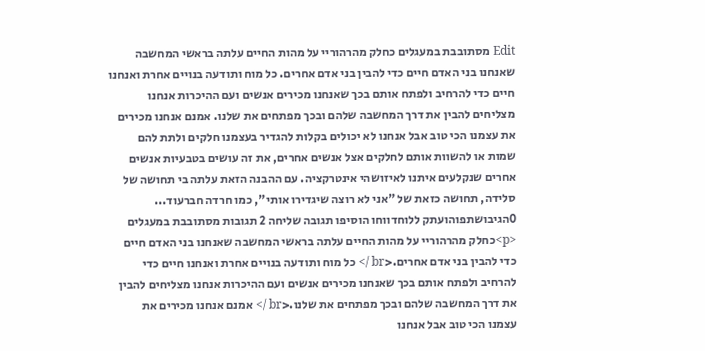Edit מסתובבת במעגלים כחלק מהרהוריי על מהות החיים עלתה בראשי המחשבה שאנחנו בני האדם חיים כדי להבין בני אדם אחרים. כל מוח ותודעה בנויים אחרת ואנחנו חיים כדי להרחיב ולפתח אותם בכך שאנחנו מכירים אנשים ועם ההיכרות אנחנו מצליחים להבין את דרך המחשבה שלהם ובכך מפתחים את שלנו. אמנם אנחנו מכירים את עצמנו הכי טוב אבל אנחנו לא יכולים בקלות להגדיר בעצמנו חלקים ולתת להם שמות או להשוות אותם לחלקים אצל אנשים אחרים, את זה עושים בטבעיות אנשים אחרים שנקלעים איתנו לאיזושהי אינטרקציה. עם ההבנה הזאת עלתה בי תחושה של סלידה, תחושה כזאת של "אני לא רוצה שיגדירו אותי", כמו חרדה חברעוד... 0הגיבושתפוהועתק ללוחדווחו הוסיפו תגובה שליחה 2 תגובות מסתובבת במעגלים <p>כחלק מהרהוריי על מהות החיים עלתה בראשי המחשבה שאנחנו בני האדם חיים כדי להבין בני אדם אחרים.<br /> כל מוח ותודעה בנויים אחרת ואנחנו חיים כדי להרחיב ולפתח אותם בכך שאנחנו מכירים אנשים ועם ההיכרות אנחנו מצליחים להבין את דרך המחשבה שלהם ובכך מפתחים את שלנו.<br /> אמנם אנחנו מכירים את עצמנו הכי טוב אבל אנחנו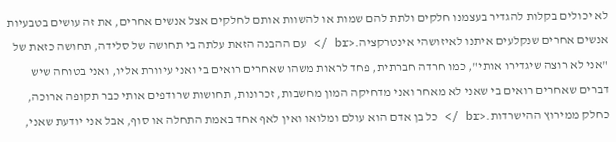לא יכולים בקלות להגדיר בעצמנו חלקים ולתת להם שמות או להשוות אותם לחלקים אצל אנשים אחרים, את זה עושים בטבעיות אנשים אחרים שנקלעים איתנו לאיזושהי אינטרקציה.<br /> עם ההבנה הזאת עלתה בי תחושה של סלידה, תחושה כזאת של "אני לא רוצה שיגדירו אותי", כמו חרדה חברתית, פחד לראות משהו שאחרים רואים בי ואני עיוורת אליו, ואני בטוחה שיש דברים שאחרים רואים בי שאני לא מאחר ואני מדחיקה המון מחשבות, זכרונות, תחושות שרודפים אותי כבר תקופה ארוכה, כחלק ממירוץ ההישרדות.<br /> כל בן אדם הוא עולם ומלואו ואין לאף אחד באמת התחלה או סוף, אבל אני יודעת שאני,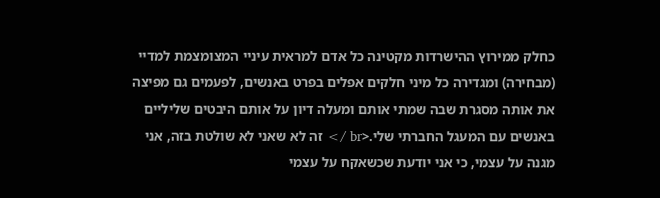כחלק ממירוץ ההישרדות מקטינה כל אדם למראית עיניי המצומצמת למדיי (מבחירה) ומגדירה כל מיני חלקים אפלים בפרט באנשים, לפעמים גם מפיצה את אותה מסגרת שבה שמתי אותם ומעלה דיון על אותם היבטים שליליים באנשים עם המעגל החברתי שלי.<br /> זה לא שאני לא שולטת בזה, אני מגנה על עצמי, כי אני יודעת שכשאקח על עצמי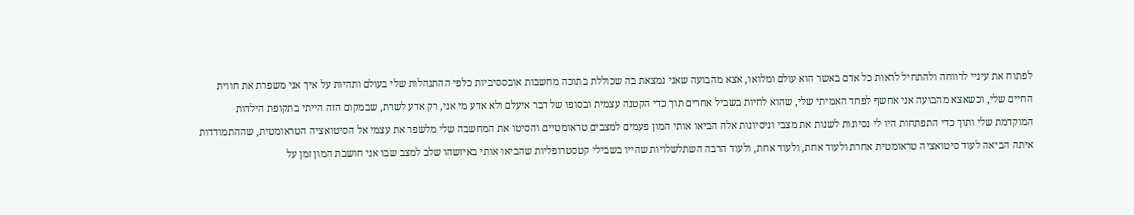לפתוח את עיניי לרווחה ולהתחיל לראות כל אדם באשר הוא עולם ומלואו, אצא מהבועה שאני נמצאת בה שכוללת בתוכה מחשבות אובססיביות כלפי ההתנהלות שלי בעולם ותהיות על איך אני משפרת את חווית החיים שלי, וכשאצא מהבועה אני אחשף לפחד האמיתי שלי, שהוא לחיות בשביל אחרים תוך כדי הקטנה עצמית ובסופו של דבר איעלם ולא אדע מי אני, רק אדע לשרת, שבמקום הזה הייתי בתקופת הילדות המוקדמת שלי ותוך כדי התפתחות היו לי נסיונות לשנות את מצבי וניסיונות אלה הביאו אותי המון פעמים למצבים טראומטיים והסיטו את המחשבה שלי מלשפר את עצמי אל הסיטואציה הטראומטית, שההתמודדות איתה הביאה לעוד סיטואציה טראומטית אחרת ולעוד אחת, ולעוד אחת, ולעוד הרבה השתלשלויות שהייו בשבילי קטסטרופליות שהביאו אותי באיזשהו שלב למצב שבו אני חושבת המון זמן על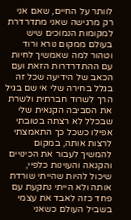לוותר על החיים, שאם אני רק מרגישה שאני מתדרדרת למקומות הנמוכים שיש בעולם ממקום נורא ורוד וטהור למה שאמשיך לחיות עם ההתדרדרות הזאת ועם הכאב של הידיעה שכל זה בגלל בחירה שלי אי שם בגיל הרך לשרוד חברתית ולשרת את הסביבה הקנאית שלי שבכלל לא רצתה בטובתי אפילו כשכל כך התאמצתי לרצות אותה, במקום להמשיך לעבור את הכינויים והקנאה והעוינות כלפיי, שיכול להיות שהייתי שורדת אותה ולא הייתי נתקעת עם פחד כזה לאבד את עצמי בשביל העולם כשאני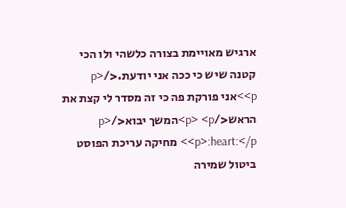ארגיש מאויימת בצורה כלשהי ולו הכי קטנה שיש כי ככה אני יודעת.</p> <p>אני פורקת פה כי זה מסדר לי קצת את הראש</p> <p>המשך יבוא</p> <p>:heart:</p> מחיקה עריכת הפוסט ביטול שמירה